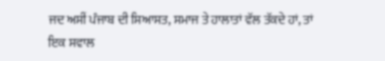ਜਦ ਅਸੀਂ ਪੰਜਾਬ ਦੀ ਸਿਆਸਤ, ਸਮਾਜ ਤੇ ਹਾਲਾਤਾਂ ਵੱਲ ਤੱਕਦੇ ਹਾਂ, ਤਾਂ ਇਕ ਸਵਾਲ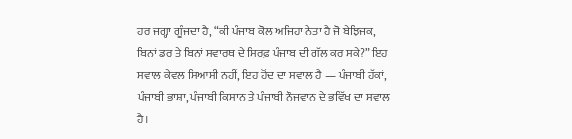ਹਰ ਜਗ੍ਹਾ ਗੂੰਜਦਾ ਹੈ, “ਕੀ ਪੰਜਾਬ ਕੋਲ ਅਜਿਹਾ ਨੇਤਾ ਹੈ ਜੋ ਬੇਝਿਜਕ, ਬਿਨਾਂ ਡਰ ਤੇ ਬਿਨਾਂ ਸਵਾਰਥ ਦੇ ਸਿਰਫ਼ ਪੰਜਾਬ ਦੀ ਗੱਲ ਕਰ ਸਕੇ?” ਇਹ ਸਵਾਲ ਕੇਵਲ ਸਿਆਸੀ ਨਹੀਂ, ਇਹ ਹੋਂਦ ਦਾ ਸਵਾਲ ਹੈ — ਪੰਜਾਬੀ ਹੱਕਾਂ, ਪੰਜਾਬੀ ਭਾਸ਼ਾ, ਪੰਜਾਬੀ ਕਿਸਾਨ ਤੇ ਪੰਜਾਬੀ ਨੌਜਵਾਨ ਦੇ ਭਵਿੱਖ ਦਾ ਸਵਾਲ ਹੈ।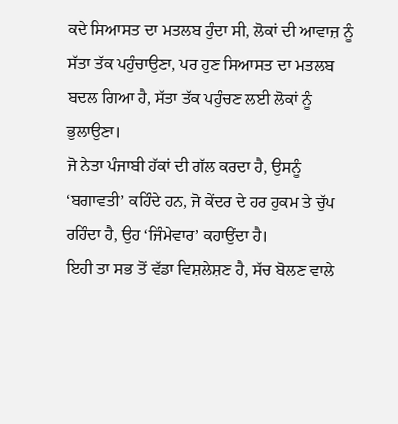ਕਦੇ ਸਿਆਸਤ ਦਾ ਮਤਲਬ ਹੁੰਦਾ ਸੀ, ਲੋਕਾਂ ਦੀ ਆਵਾਜ਼ ਨੂੰ ਸੱਤਾ ਤੱਕ ਪਹੁੰਚਾਉਣਾ, ਪਰ ਹੁਣ ਸਿਆਸਤ ਦਾ ਮਤਲਬ ਬਦਲ ਗਿਆ ਹੈ, ਸੱਤਾ ਤੱਕ ਪਹੁੰਚਣ ਲਈ ਲੋਕਾਂ ਨੂੰ ਭੁਲਾਉਣਾ।
ਜੋ ਨੇਤਾ ਪੰਜਾਬੀ ਹੱਕਾਂ ਦੀ ਗੱਲ ਕਰਦਾ ਹੈ, ਉਸਨੂੰ ‘ਬਗਾਵਤੀ’ ਕਹਿੰਦੇ ਹਨ, ਜੋ ਕੇਂਦਰ ਦੇ ਹਰ ਹੁਕਮ ਤੇ ਚੁੱਪ ਰਹਿੰਦਾ ਹੈ, ਉਹ ‘ਜਿੰਮੇਵਾਰ’ ਕਹਾਉਂਦਾ ਹੈ।
ਇਹੀ ਤਾ ਸਭ ਤੋਂ ਵੱਡਾ ਵਿਸ਼ਲੇਸ਼ਣ ਹੈ, ਸੱਚ ਬੋਲਣ ਵਾਲੇ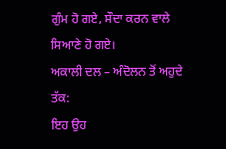ਗੁੰਮ ਹੋ ਗਏ, ਸੌਦਾ ਕਰਨ ਵਾਲੇ ਸਿਆਣੇ ਹੋ ਗਏ।
ਅਕਾਲੀ ਦਲ – ਅੰਦੋਲਨ ਤੋਂ ਅਹੁਦੇ ਤੱਕ:
ਇਹ ਉਹ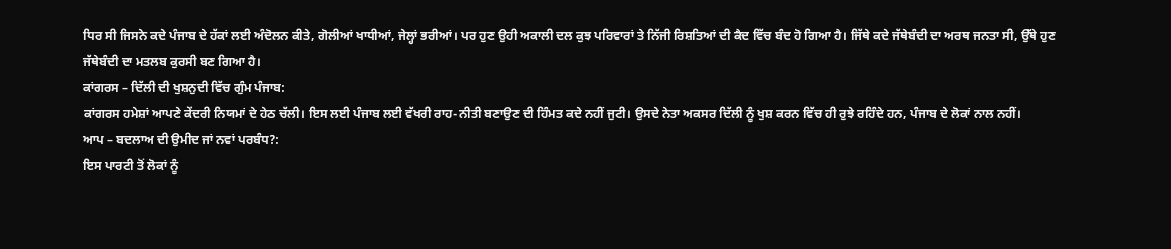ਧਿਰ ਸੀ ਜਿਸਨੇ ਕਦੇ ਪੰਜਾਬ ਦੇ ਹੱਕਾਂ ਲਈ ਅੰਦੋਲਨ ਕੀਤੇ, ਗੋਲੀਆਂ ਖਾਧੀਆਂ, ਜੇਲ੍ਹਾਂ ਭਰੀਆਂ। ਪਰ ਹੁਣ ਉਹੀ ਅਕਾਲੀ ਦਲ ਕੁਝ ਪਰਿਵਾਰਾਂ ਤੇ ਨਿੱਜੀ ਰਿਸ਼ਤਿਆਂ ਦੀ ਕੈਦ ਵਿੱਚ ਬੰਦ ਹੋ ਗਿਆ ਹੈ। ਜਿੱਥੇ ਕਦੇ ਜੱਥੇਬੰਦੀ ਦਾ ਅਰਥ ਜਨਤਾ ਸੀ, ਉੱਥੇ ਹੁਣ ਜੱਥੇਬੰਦੀ ਦਾ ਮਤਲਬ ਕੁਰਸੀ ਬਣ ਗਿਆ ਹੈ।
ਕਾਂਗਰਸ – ਦਿੱਲੀ ਦੀ ਖੁਸ਼ਨੁਦੀ ਵਿੱਚ ਗੁੰਮ ਪੰਜਾਬ:
ਕਾਂਗਰਸ ਹਮੇਸ਼ਾਂ ਆਪਣੇ ਕੇਂਦਰੀ ਨਿਯਮਾਂ ਦੇ ਹੇਠ ਚੱਲੀ। ਇਸ ਲਈ ਪੰਜਾਬ ਲਈ ਵੱਖਰੀ ਰਾਹ-ਨੀਤੀ ਬਣਾਉਣ ਦੀ ਹਿੰਮਤ ਕਦੇ ਨਹੀਂ ਜੁਟੀ। ਉਸਦੇ ਨੇਤਾ ਅਕਸਰ ਦਿੱਲੀ ਨੂੰ ਖੁਸ਼ ਕਰਨ ਵਿੱਚ ਹੀ ਰੁਝੇ ਰਹਿੰਦੇ ਹਨ, ਪੰਜਾਬ ਦੇ ਲੋਕਾਂ ਨਾਲ ਨਹੀਂ।
ਆਪ – ਬਦਲਾਅ ਦੀ ਉਮੀਦ ਜਾਂ ਨਵਾਂ ਪਰਬੰਧ?:
ਇਸ ਪਾਰਟੀ ਤੋਂ ਲੋਕਾਂ ਨੂੰ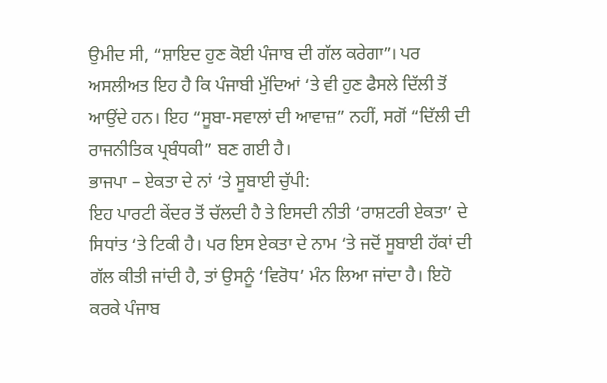ਉਮੀਦ ਸੀ, “ਸ਼ਾਇਦ ਹੁਣ ਕੋਈ ਪੰਜਾਬ ਦੀ ਗੱਲ ਕਰੇਗਾ”। ਪਰ ਅਸਲੀਅਤ ਇਹ ਹੈ ਕਿ ਪੰਜਾਬੀ ਮੁੱਦਿਆਂ ‘ਤੇ ਵੀ ਹੁਣ ਫੈਸਲੇ ਦਿੱਲੀ ਤੋਂ ਆਉਂਦੇ ਹਨ। ਇਹ “ਸੂਬਾ-ਸਵਾਲਾਂ ਦੀ ਆਵਾਜ਼” ਨਹੀਂ, ਸਗੋਂ “ਦਿੱਲੀ ਦੀ ਰਾਜਨੀਤਿਕ ਪ੍ਰਬੰਧਕੀ” ਬਣ ਗਈ ਹੈ।
ਭਾਜਪਾ – ਏਕਤਾ ਦੇ ਨਾਂ ‘ਤੇ ਸੂਬਾਈ ਚੁੱਪੀ:
ਇਹ ਪਾਰਟੀ ਕੇਂਦਰ ਤੋਂ ਚੱਲਦੀ ਹੈ ਤੇ ਇਸਦੀ ਨੀਤੀ ‘ਰਾਸ਼ਟਰੀ ਏਕਤਾ’ ਦੇ ਸਿਧਾਂਤ ‘ਤੇ ਟਿਕੀ ਹੈ। ਪਰ ਇਸ ਏਕਤਾ ਦੇ ਨਾਮ ‘ਤੇ ਜਦੋਂ ਸੂਬਾਈ ਹੱਕਾਂ ਦੀ ਗੱਲ ਕੀਤੀ ਜਾਂਦੀ ਹੈ, ਤਾਂ ਉਸਨੂੰ ‘ਵਿਰੋਧ’ ਮੰਨ ਲਿਆ ਜਾਂਦਾ ਹੈ। ਇਹੋ ਕਰਕੇ ਪੰਜਾਬ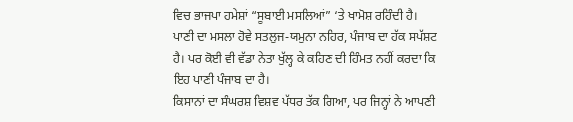ਵਿਚ ਭਾਜਪਾ ਹਮੇਸ਼ਾਂ “ਸੂਬਾਈ ਮਸਲਿਆਂ” ‘ਤੇ ਖਾਮੋਸ਼ ਰਹਿੰਦੀ ਹੈ।
ਪਾਣੀ ਦਾ ਮਸਲਾ ਹੋਵੇ ਸਤਲੁਜ-ਯਮੁਨਾ ਨਹਿਰ, ਪੰਜਾਬ ਦਾ ਹੱਕ ਸਪੱਸ਼ਟ ਹੈ। ਪਰ ਕੋਈ ਵੀ ਵੱਡਾ ਨੇਤਾ ਖੁੱਲ੍ਹ ਕੇ ਕਹਿਣ ਦੀ ਹਿੰਮਤ ਨਹੀਂ ਕਰਦਾ ਕਿ ਇਹ ਪਾਣੀ ਪੰਜਾਬ ਦਾ ਹੈ।
ਕਿਸਾਨਾਂ ਦਾ ਸੰਘਰਸ਼ ਵਿਸ਼ਵ ਪੱਧਰ ਤੱਕ ਗਿਆ, ਪਰ ਜਿਨ੍ਹਾਂ ਨੇ ਆਪਣੀ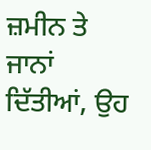ਜ਼ਮੀਨ ਤੇ ਜਾਨਾਂ ਦਿੱਤੀਆਂ, ਉਹ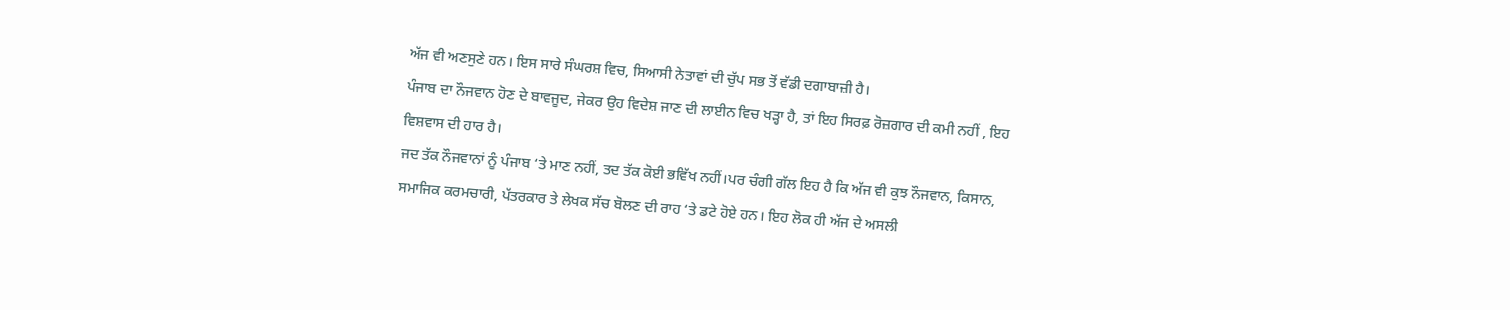ਅੱਜ ਵੀ ਅਣਸੁਣੇ ਹਨ। ਇਸ ਸਾਰੇ ਸੰਘਰਸ਼ ਵਿਚ, ਸਿਆਸੀ ਨੇਤਾਵਾਂ ਦੀ ਚੁੱਪ ਸਭ ਤੋਂ ਵੱਡੀ ਦਗਾਬਾਜ਼ੀ ਹੈ।
ਪੰਜਾਬ ਦਾ ਨੌਜਵਾਨ ਹੋਣ ਦੇ ਬਾਵਜੂਦ, ਜੇਕਰ ਉਹ ਵਿਦੇਸ਼ ਜਾਣ ਦੀ ਲਾਈਨ ਵਿਚ ਖੜ੍ਹਾ ਹੈ, ਤਾਂ ਇਹ ਸਿਰਫ਼ ਰੋਜ਼ਗਾਰ ਦੀ ਕਮੀ ਨਹੀਂ , ਇਹ ਵਿਸ਼ਵਾਸ ਦੀ ਹਾਰ ਹੈ।
ਜਦ ਤੱਕ ਨੌਜਵਾਨਾਂ ਨੂੰ ਪੰਜਾਬ ‘ਤੇ ਮਾਣ ਨਹੀਂ, ਤਦ ਤੱਕ ਕੋਈ ਭਵਿੱਖ ਨਹੀਂ।ਪਰ ਚੰਗੀ ਗੱਲ ਇਹ ਹੈ ਕਿ ਅੱਜ ਵੀ ਕੁਝ ਨੌਜਵਾਨ, ਕਿਸਾਨ, ਸਮਾਜਿਕ ਕਰਮਚਾਰੀ, ਪੱਤਰਕਾਰ ਤੇ ਲੇਖਕ ਸੱਚ ਬੋਲਣ ਦੀ ਰਾਹ ‘ਤੇ ਡਟੇ ਹੋਏ ਹਨ। ਇਹ ਲੋਕ ਹੀ ਅੱਜ ਦੇ ਅਸਲੀ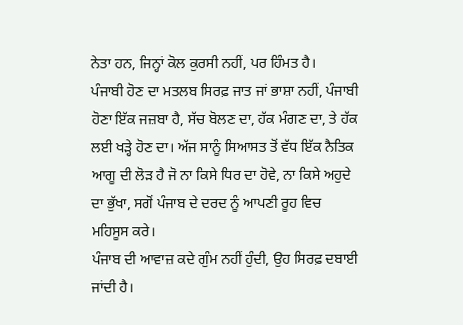ਨੇਤਾ ਹਨ, ਜਿਨ੍ਹਾਂ ਕੋਲ ਕੁਰਸੀ ਨਹੀਂ, ਪਰ ਹਿੰਮਤ ਹੈ।
ਪੰਜਾਬੀ ਹੋਣ ਦਾ ਮਤਲਬ ਸਿਰਫ਼ ਜਾਤ ਜਾਂ ਭਾਸ਼ਾ ਨਹੀਂ, ਪੰਜਾਬੀ ਹੋਣਾ ਇੱਕ ਜਜ਼ਬਾ ਹੈ, ਸੱਚ ਬੋਲਣ ਦਾ, ਹੱਕ ਮੰਗਣ ਦਾ, ਤੇ ਹੱਕ ਲਈ ਖੜ੍ਹੇ ਹੋਣ ਦਾ। ਅੱਜ ਸਾਨੂੰ ਸਿਆਸਤ ਤੋਂ ਵੱਧ ਇੱਕ ਨੈਤਿਕ ਆਗੂ ਦੀ ਲੋੜ ਹੈ ਜੋ ਨਾ ਕਿਸੇ ਧਿਰ ਦਾ ਹੋਵੇ, ਨਾ ਕਿਸੇ ਅਹੁਦੇ ਦਾ ਭੁੱਖਾ, ਸਗੋਂ ਪੰਜਾਬ ਦੇ ਦਰਦ ਨੂੰ ਆਪਣੀ ਰੂਹ ਵਿਚ ਮਹਿਸੂਸ ਕਰੇ।
ਪੰਜਾਬ ਦੀ ਆਵਾਜ਼ ਕਦੇ ਗੁੰਮ ਨਹੀਂ ਹੁੰਦੀ, ਉਹ ਸਿਰਫ਼ ਦਬਾਈ ਜਾਂਦੀ ਹੈ।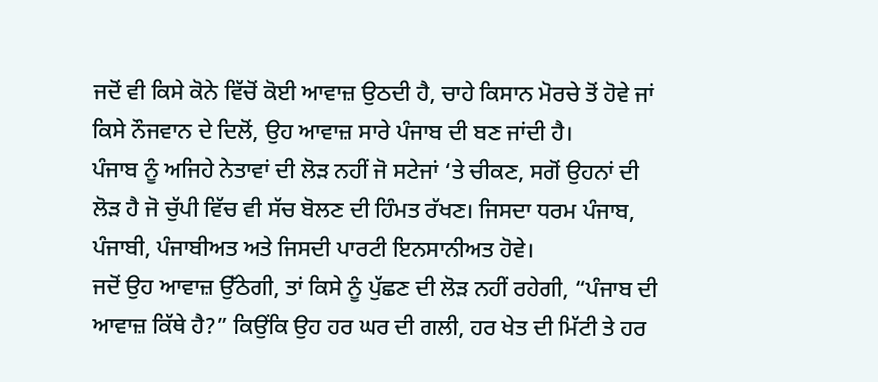ਜਦੋਂ ਵੀ ਕਿਸੇ ਕੋਨੇ ਵਿੱਚੋਂ ਕੋਈ ਆਵਾਜ਼ ਉਠਦੀ ਹੈ, ਚਾਹੇ ਕਿਸਾਨ ਮੋਰਚੇ ਤੋਂ ਹੋਵੇ ਜਾਂ ਕਿਸੇ ਨੌਜਵਾਨ ਦੇ ਦਿਲੋਂ, ਉਹ ਆਵਾਜ਼ ਸਾਰੇ ਪੰਜਾਬ ਦੀ ਬਣ ਜਾਂਦੀ ਹੈ।
ਪੰਜਾਬ ਨੂੰ ਅਜਿਹੇ ਨੇਤਾਵਾਂ ਦੀ ਲੋੜ ਨਹੀਂ ਜੋ ਸਟੇਜਾਂ ‘ਤੇ ਚੀਕਣ, ਸਗੋਂ ਉਹਨਾਂ ਦੀ ਲੋੜ ਹੈ ਜੋ ਚੁੱਪੀ ਵਿੱਚ ਵੀ ਸੱਚ ਬੋਲਣ ਦੀ ਹਿੰਮਤ ਰੱਖਣ। ਜਿਸਦਾ ਧਰਮ ਪੰਜਾਬ, ਪੰਜਾਬੀ, ਪੰਜਾਬੀਅਤ ਅਤੇ ਜਿਸਦੀ ਪਾਰਟੀ ਇਨਸਾਨੀਅਤ ਹੋਵੇ।
ਜਦੋਂ ਉਹ ਆਵਾਜ਼ ਉੱਠੇਗੀ, ਤਾਂ ਕਿਸੇ ਨੂੰ ਪੁੱਛਣ ਦੀ ਲੋੜ ਨਹੀਂ ਰਹੇਗੀ, “ਪੰਜਾਬ ਦੀ ਆਵਾਜ਼ ਕਿੱਥੇ ਹੈ?” ਕਿਉਂਕਿ ਉਹ ਹਰ ਘਰ ਦੀ ਗਲੀ, ਹਰ ਖੇਤ ਦੀ ਮਿੱਟੀ ਤੇ ਹਰ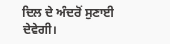ਦਿਲ ਦੇ ਅੰਦਰੋਂ ਸੁਣਾਈ ਦੇਵੇਗੀ।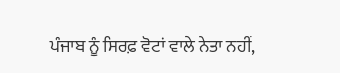ਪੰਜਾਬ ਨੂੰ ਸਿਰਫ਼ ਵੋਟਾਂ ਵਾਲੇ ਨੇਤਾ ਨਹੀਂ,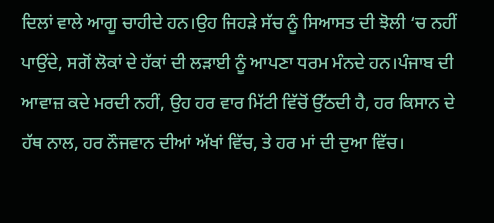ਦਿਲਾਂ ਵਾਲੇ ਆਗੂ ਚਾਹੀਦੇ ਹਨ।ਉਹ ਜਿਹੜੇ ਸੱਚ ਨੂੰ ਸਿਆਸਤ ਦੀ ਝੋਲੀ ‘ਚ ਨਹੀਂ ਪਾਉਂਦੇ, ਸਗੋਂ ਲੋਕਾਂ ਦੇ ਹੱਕਾਂ ਦੀ ਲੜਾਈ ਨੂੰ ਆਪਣਾ ਧਰਮ ਮੰਨਦੇ ਹਨ।ਪੰਜਾਬ ਦੀ ਆਵਾਜ਼ ਕਦੇ ਮਰਦੀ ਨਹੀਂ, ਉਹ ਹਰ ਵਾਰ ਮਿੱਟੀ ਵਿੱਚੋਂ ਉੱਠਦੀ ਹੈ, ਹਰ ਕਿਸਾਨ ਦੇ ਹੱਥ ਨਾਲ, ਹਰ ਨੌਜਵਾਨ ਦੀਆਂ ਅੱਖਾਂ ਵਿੱਚ, ਤੇ ਹਰ ਮਾਂ ਦੀ ਦੁਆ ਵਿੱਚ।